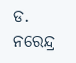ଡ. ନରେନ୍ଦ୍ର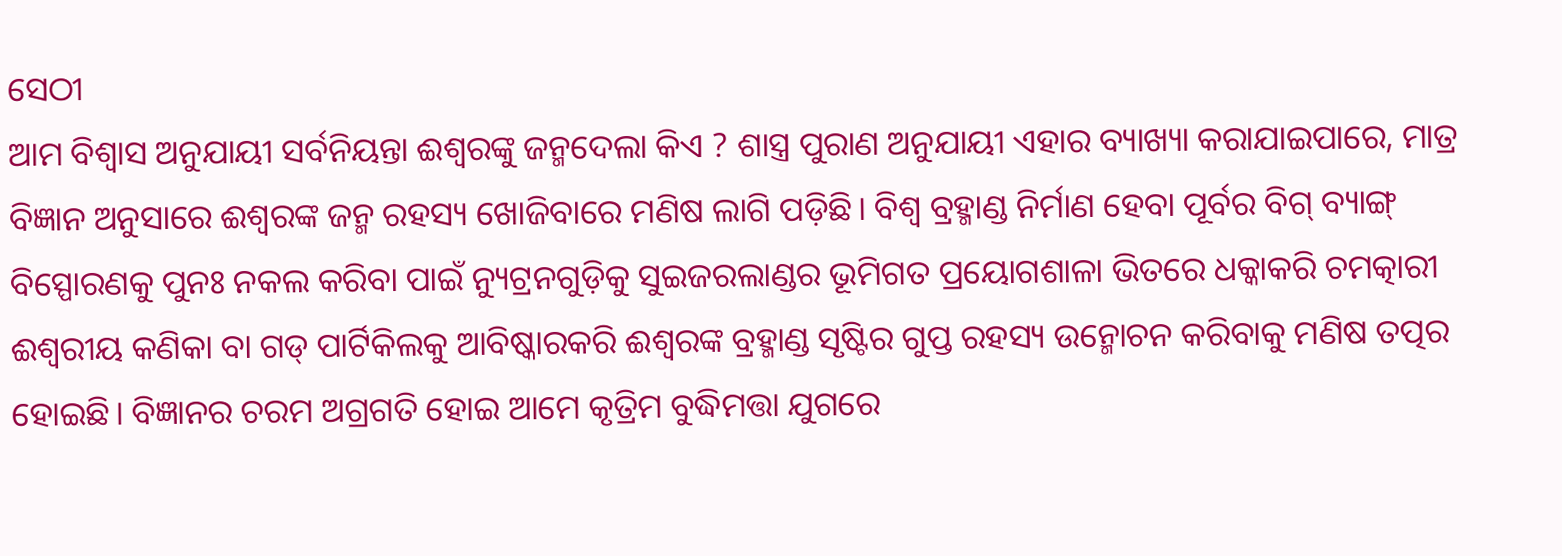ସେଠୀ
ଆମ ବିଶ୍ୱାସ ଅନୁଯାୟୀ ସର୍ବନିୟନ୍ତା ଈଶ୍ୱରଙ୍କୁ ଜନ୍ମଦେଲା କିଏ ? ଶାସ୍ତ୍ର ପୁରାଣ ଅନୁଯାୟୀ ଏହାର ବ୍ୟାଖ୍ୟା କରାଯାଇପାରେ, ମାତ୍ର ବିଜ୍ଞାନ ଅନୁସାରେ ଈଶ୍ୱରଙ୍କ ଜନ୍ମ ରହସ୍ୟ ଖୋଜିବାରେ ମଣିଷ ଲାଗି ପଡ଼ିଛି। ବିଶ୍ୱ ବ୍ରହ୍ମାଣ୍ଡ ନିର୍ମାଣ ହେବା ପୂର୍ବର ବିଗ୍ ବ୍ୟାଙ୍ଗ୍ ବିସ୍ପୋରଣକୁ ପୁନଃ ନକଲ କରିବା ପାଇଁ ନ୍ୟୁଟ୍ରନଗୁଡ଼ିକୁ ସୁଇଜରଲାଣ୍ଡର ଭୂମିଗତ ପ୍ରୟୋଗଶାଳା ଭିତରେ ଧକ୍କାକରି ଚମତ୍କାରୀ ଈଶ୍ୱରୀୟ କଣିକା ବା ଗଡ୍ ପାର୍ଟିକିଲକୁ ଆବିଷ୍କାରକରି ଈଶ୍ୱରଙ୍କ ବ୍ରହ୍ମାଣ୍ଡ ସୃଷ୍ଟିର ଗୁପ୍ତ ରହସ୍ୟ ଉନ୍ମୋଚନ କରିବାକୁ ମଣିଷ ତତ୍ପର ହୋଇଛି। ବିଜ୍ଞାନର ଚରମ ଅଗ୍ରଗତି ହୋଇ ଆମେ କୃତ୍ରିମ ବୁଦ୍ଧିମତ୍ତା ଯୁଗରେ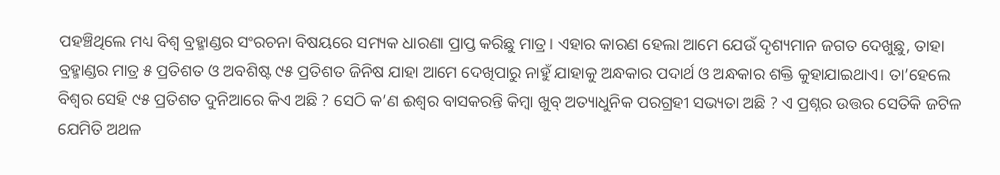ପହଞ୍ଚିଥିଲେ ମଧ୍ୟ ବିଶ୍ୱ ବ୍ରହ୍ମାଣ୍ଡର ସଂରଚନା ବିଷୟରେ ସମ୍ୟକ ଧାରଣା ପ୍ରାପ୍ତ କରିଛୁ ମାତ୍ର। ଏହାର କାରଣ ହେଲା ଆମେ ଯେଉଁ ଦୃଶ୍ୟମାନ ଜଗତ ଦେଖୁଛୁ, ତାହା ବ୍ରହ୍ମାଣ୍ଡର ମାତ୍ର ୫ ପ୍ରତିଶତ ଓ ଅବଶିଷ୍ଟ ୯୫ ପ୍ରତିଶତ ଜିନିଷ ଯାହା ଆମେ ଦେଖିପାରୁ ନାହୁଁ ଯାହାକୁ ଅନ୍ଧକାର ପଦାର୍ଥ ଓ ଅନ୍ଧକାର ଶକ୍ତି କୁହାଯାଇଥାଏ। ତା’ହେଲେ ବିଶ୍ୱର ସେହି ୯୫ ପ୍ରତିଶତ ଦୁନିଆରେ କିଏ ଅଛି ? ସେଠି କ’ଣ ଈଶ୍ୱର ବାସକରନ୍ତି କିମ୍ବା ଖୁବ୍ ଅତ୍ୟାଧୁନିକ ପରଗ୍ରହୀ ସଭ୍ୟତା ଅଛି ? ଏ ପ୍ରଶ୍ନର ଉତ୍ତର ସେତିକି ଜଟିଳ ଯେମିତି ଅଥଳ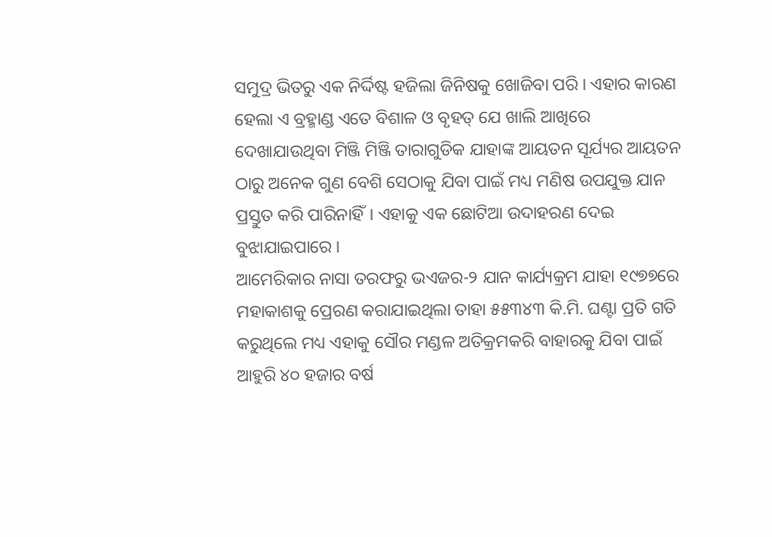ସମୁଦ୍ର ଭିତରୁ ଏକ ନିର୍ଦ୍ଦିଷ୍ଟ ହଜିଲା ଜିନିଷକୁ ଖୋଜିବା ପରି। ଏହାର କାରଣ ହେଲା ଏ ବ୍ରହ୍ମାଣ୍ଡ ଏତେ ବିଶାଳ ଓ ବୃହତ୍ ଯେ ଖାଲି ଆଖିରେ ଦେଖାଯାଉଥିବା ମିଞ୍ଜି ମିଞ୍ଜି ତାରାଗୁଡିକ ଯାହାଙ୍କ ଆୟତନ ସୂର୍ଯ୍ୟର ଆୟତନ ଠାରୁ ଅନେକ ଗୁଣ ବେଶି ସେଠାକୁ ଯିବା ପାଇଁ ମଧ୍ୟ ମଣିଷ ଉପଯୁକ୍ତ ଯାନ ପ୍ରସ୍ତୁତ କରି ପାରିନାହିଁ। ଏହାକୁ ଏକ ଛୋଟିଆ ଉଦାହରଣ ଦେଇ ବୁଝାଯାଇପାରେ।
ଆମେରିକାର ନାସା ତରଫରୁ ଭଏଜର-୨ ଯାନ କାର୍ଯ୍ୟକ୍ରମ ଯାହା ୧୯୭୭ରେ ମହାକାଶକୁ ପ୍ରେରଣ କରାଯାଇଥିଲା ତାହା ୫୫୩୪୩ କି.ମି. ଘଣ୍ଟା ପ୍ରତି ଗତି କରୁଥିଲେ ମଧ୍ୟ ଏହାକୁ ସୌର ମଣ୍ଡଳ ଅତିକ୍ରମକରି ବାହାରକୁ ଯିବା ପାଇଁ ଆହୁରି ୪୦ ହଜାର ବର୍ଷ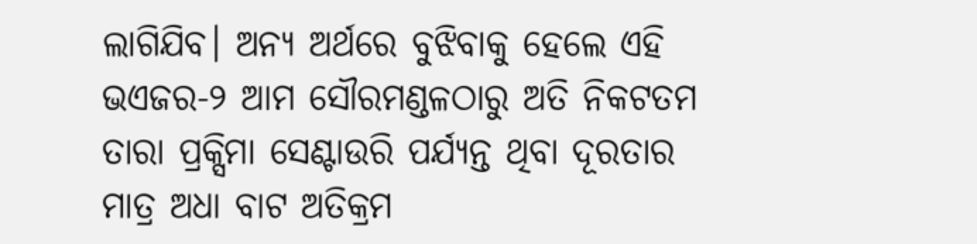ଲାଗିଯିବ। ଅନ୍ୟ ଅର୍ଥରେ ବୁଝିବାକୁ ହେଲେ ଏହି ଭଏଜର-୨ ଆମ ସୌରମଣ୍ଡଳଠାରୁ ଅତି ନିକଟତମ ତାରା ପ୍ରକ୍ସିମା ସେଣ୍ଟାଉରି ପର୍ଯ୍ୟନ୍ତ ଥିବା ଦୂରତାର ମାତ୍ର ଅଧା ବାଟ ଅତିକ୍ରମ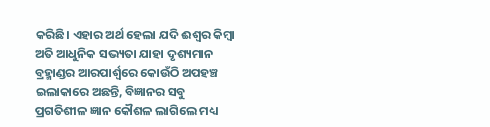କରିଛି। ଏହାର ଅର୍ଥ ହେଲା ଯଦି ଈଶ୍ୱର କିମ୍ବା ଅତି ଆଧୁନିକ ସଭ୍ୟତା ଯାହା ଦୃଶ୍ୟମାନ ବ୍ରହ୍ମାଣ୍ଡର ଆରପାର୍ଶ୍ୱରେ କୋଉଁଠି ଅପହଞ୍ଚ ଇଲାକାରେ ଅଛନ୍ତି, ବିଜ୍ଞାନର ସବୁ ପ୍ରଗତିଶୀଳ ଜ୍ଞାନ କୌଶଳ ଲାଗିଲେ ମଧ୍ୟ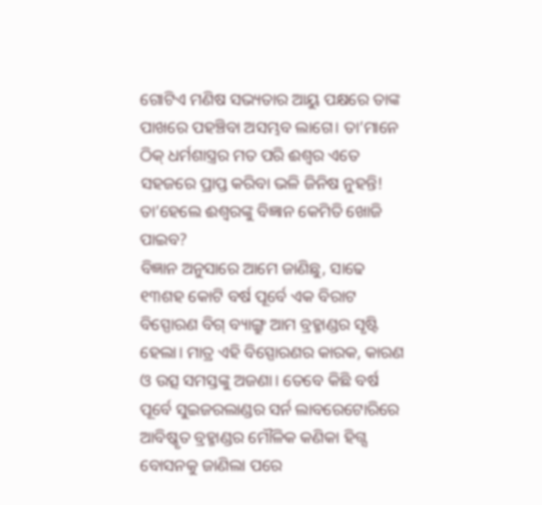ଗୋଟିଏ ମଣିଷ ସଭ୍ୟତାର ଆୟୁ ପକ୍ଷରେ ତାଙ୍କ ପାଖରେ ପହଞ୍ଚିବା ଅସମ୍ଭବ ଲାଗେ। ତା’ମାନେ ଠିକ୍ ଧର୍ମଶାସ୍ତ୍ରର ମତ ପରି ଈଶ୍ୱର ଏତେ ସହଜରେ ପ୍ରାପ୍ତ କରିବା ଭଳି ଜିନିଷ ନୁହନ୍ତି! ତା’ହେଲେ ଈଶ୍ୱରଙ୍କୁ ବିଜ୍ଞାନ କେମିତି ଖୋଜି ପାଇବ?
ବିଜ୍ଞାନ ଅନୁସାରେ ଆମେ ଜାଣିଛୁ, ସାଢେ ୧୩ଶହ କୋଟି ବର୍ଷ ପୂର୍ବେ ଏକ ବିରାଟ ବିସ୍ପୋରଣ ବିଗ୍ ବ୍ୟାଙ୍ଗ୍ରୁ ଆମ ବ୍ରହ୍ମାଣ୍ଡର ସୃଷ୍ଟି ହେଲା। ମାତ୍ର ଏହି ବିସ୍ପୋରଣର କାରକ, କାରଣ ଓ ଉତ୍ସ ସମସ୍ତଙ୍କୁ ଅଜଣା। ତେବେ କିଛି ବର୍ଷ ପୂର୍ବେ ସୁଇଜରଲାଣ୍ଡର ସର୍ନ ଲାବରେଟୋରିରେ ଆବିଷ୍କୃତ ବ୍ରହ୍ମାଣ୍ଡର ମୌଳିକ କଣିକା ହିଗ୍ସ ବୋସନକୁ ଜାଣିଲା ପରେ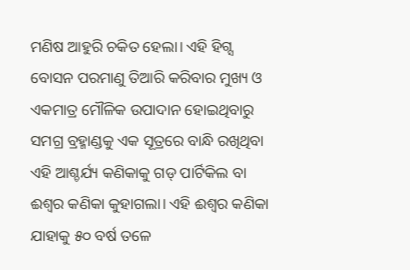ମଣିଷ ଆହୁରି ଚକିତ ହେଲା। ଏହି ହିଗ୍ସ ବୋସନ ପରମାଣୁ ତିଆରି କରିବାର ମୁଖ୍ୟ ଓ ଏକମାତ୍ର ମୌଳିକ ଉପାଦାନ ହୋଇଥିବାରୁ ସମଗ୍ର ବ୍ରହ୍ମାଣ୍ଡକୁ ଏକ ସୂତ୍ରରେ ବାନ୍ଧି ରଖିଥିବା ଏହି ଆଶ୍ଚର୍ଯ୍ୟ କଣିକାକୁ ଗଡ୍ ପାର୍ଟିକିଲ ବା ଈଶ୍ୱର କଣିକା କୁହାଗଲା। ଏହି ଈଶ୍ୱର କଣିକା ଯାହାକୁ ୫୦ ବର୍ଷ ତଳେ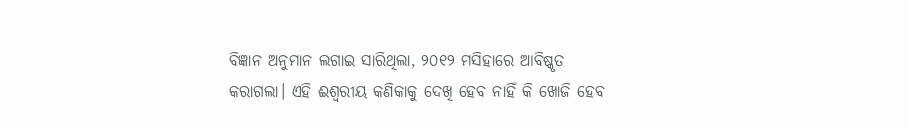ବିଜ୍ଞାନ ଅନୁମାନ ଲଗାଇ ସାରିଥିଲା, ୨୦୧୨ ମସିହାରେ ଆବିଷ୍କୃତ କରାଗଲା। ଏହି ଈଶ୍ୱରୀୟ କଣିକାକୁ ଦେଖି ହେବ ନାହିଁ କି ଖୋଜି ହେବ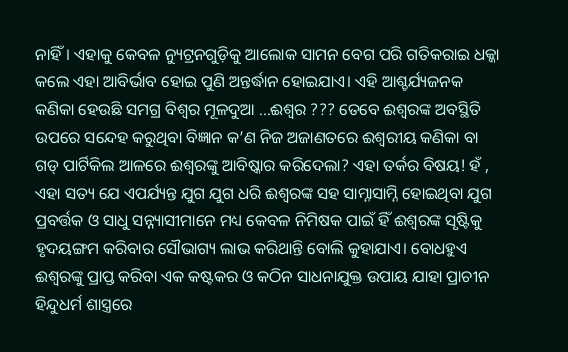ନାହିଁ। ଏହାକୁ କେବଳ ନ୍ୟୁଟ୍ରନଗୁଡ଼ିକୁ ଆଲୋକ ସାମନ ବେଗ ପରି ଗତିକରାଇ ଧକ୍କା କଲେ ଏହା ଆବିର୍ଭାବ ହୋଇ ପୁଣି ଅନ୍ତର୍ଦ୍ଧାନ ହୋଇଯାଏ। ଏହି ଆଶ୍ଚର୍ଯ୍ୟଜନକ କଣିକା ହେଉଛି ସମଗ୍ର ବିଶ୍ୱର ମୂଳଦୁଆ …ଈଶ୍ୱର ??? ତେବେ ଈଶ୍ୱରଙ୍କ ଅବସ୍ଥିତି ଉପରେ ସନ୍ଦେହ କରୁଥିବା ବିଜ୍ଞାନ କ’ଣ ନିଜ ଅଜାଣତରେ ଈଶ୍ୱରୀୟ କଣିକା ବା ଗଡ୍ ପାର୍ଟିକିଲ ଆଳରେ ଈଶ୍ୱରଙ୍କୁ ଆବିଷ୍କାର କରିଦେଲା? ଏହା ତର୍କର ବିଷୟ! ହଁ , ଏହା ସତ୍ୟ ଯେ ଏପର୍ଯ୍ୟନ୍ତ ଯୁଗ ଯୁଗ ଧରି ଈଶ୍ୱରଙ୍କ ସହ ସାମ୍ନାସାମ୍ନି ହୋଇଥିବା ଯୁଗ ପ୍ରବର୍ତ୍ତକ ଓ ସାଧୁ ସନ୍ନ୍ୟାସୀମାନେ ମଧ୍ୟ କେବଳ ନିମିଷକ ପାଇଁ ହିଁ ଈଶ୍ୱରଙ୍କ ସୃଷ୍ଟିକୁ ହୃଦୟଙ୍ଗମ କରିବାର ସୌଭାଗ୍ୟ ଲାଭ କରିଥାନ୍ତି ବୋଲି କୁହାଯାଏ। ବୋଧହୁଏ ଈଶ୍ୱରଙ୍କୁ ପ୍ରାପ୍ତ କରିବା ଏକ କଷ୍ଟକର ଓ କଠିନ ସାଧନାଯୁକ୍ତ ଉପାୟ ଯାହା ପ୍ରାଚୀନ ହିନ୍ଦୁଧର୍ମ ଶାସ୍ତ୍ରରେ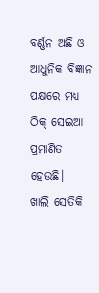ବର୍ଣ୍ଣନ ଅଛି ଓ ଆଧୁନିକ ବିଜ୍ଞାନ ପକ୍ଷରେ ମଧ୍ୟ ଠିକ୍ ସେଇଆ ପ୍ରମାଣିତ ହେଉଛି।
ଖାଲି ସେତିକି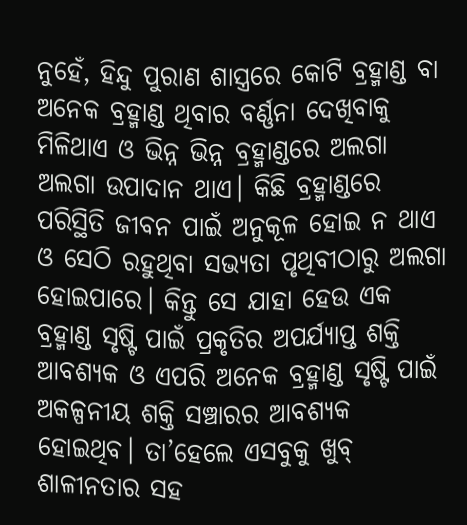ନୁହେଁ, ହିନ୍ଦୁ ପୁରାଣ ଶାସ୍ତ୍ରରେ କୋଟି ବ୍ରହ୍ମାଣ୍ଡ ବା ଅନେକ ବ୍ରହ୍ମାଣ୍ଡ ଥିବାର ବର୍ଣ୍ଣନା ଦେଖିବାକୁ ମିଳିଥାଏ ଓ ଭିନ୍ନ ଭିନ୍ନ ବ୍ରହ୍ମାଣ୍ଡରେ ଅଲଗା ଅଲଗା ଉପାଦାନ ଥାଏ। କିଛି ବ୍ରହ୍ମାଣ୍ଡରେ ପରିସ୍ଥିତି ଜୀବନ ପାଇଁ ଅନୁକୂଳ ହୋଇ ନ ଥାଏ ଓ ସେଠି ରହୁଥିବା ସଭ୍ୟତା ପୃଥିବୀଠାରୁ ଅଲଗା ହୋଇପାରେ। କିନ୍ତୁ ସେ ଯାହା ହେଉ ଏକ ବ୍ରହ୍ମାଣ୍ଡ ସୃଷ୍ଟି ପାଇଁ ପ୍ରକୃତିର ଅପର୍ଯ୍ୟାପ୍ତ ଶକ୍ତି ଆବଶ୍ୟକ ଓ ଏପରି ଅନେକ ବ୍ରହ୍ମାଣ୍ଡ ସୃଷ୍ଟି ପାଇଁ ଅକଳ୍ପନୀୟ ଶକ୍ତି ସଞ୍ଚାରର ଆବଶ୍ୟକ ହୋଇଥିବ। ତା’ହେଲେ ଏସବୁକୁ ଖୁବ୍ ଶାଳୀନତାର ସହ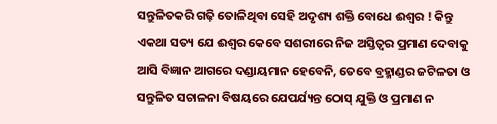ସନ୍ତୁଳିତକରି ଗଢ଼ି ତୋଳିଥିବା ସେହି ଅଦୃଶ୍ୟ ଶକ୍ତି ବୋଧେ ଈଶ୍ୱର ! କିନ୍ତୁ ଏକଥା ସତ୍ୟ ଯେ ଈଶ୍ୱର କେବେ ସଶରୀରେ ନିଜ ଅସ୍ତିତ୍ୱର ପ୍ରମାଣ ଦେବାକୁ ଆସି ବିଜ୍ଞାନ ଆଗରେ ଦଣ୍ଡାୟମାନ ହେବେନି, ତେବେ ବ୍ରହ୍ମାଣ୍ଡର ଜଟିଳତା ଓ ସନ୍ତୁଳିତ ସଚାଳନା ବିଷୟରେ ଯେପର୍ଯ୍ୟନ୍ତ ଠୋସ୍ ଯୁକ୍ତି ଓ ପ୍ରମାଣ ନ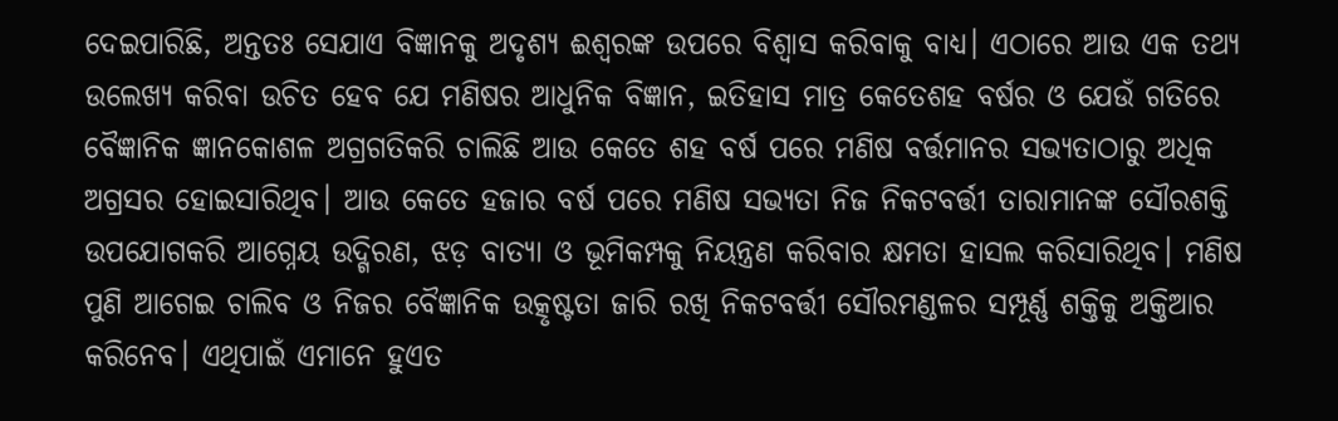ଦେଇପାରିଛି, ଅନ୍ତତଃ ସେଯାଏ ବିଜ୍ଞାନକୁ ଅଦୃଶ୍ୟ ଈଶ୍ୱରଙ୍କ ଉପରେ ବିଶ୍ୱାସ କରିବାକୁ ବାଧ୍ୟ। ଏଠାରେ ଆଉ ଏକ ତଥ୍ୟ ଉଲେଖ୍ୟ କରିବା ଉଚିତ ହେବ ଯେ ମଣିଷର ଆଧୁନିକ ବିଜ୍ଞାନ, ଇତିହାସ ମାତ୍ର କେତେଶହ ବର୍ଷର ଓ ଯେଉଁ ଗତିରେ ବୈଜ୍ଞାନିକ ଜ୍ଞାନକୋଶଳ ଅଗ୍ରଗତିକରି ଚାଲିଛି ଆଉ କେତେ ଶହ ବର୍ଷ ପରେ ମଣିଷ ବର୍ତ୍ତମାନର ସଭ୍ୟତାଠାରୁ ଅଧିକ ଅଗ୍ରସର ହୋଇସାରିଥିବ। ଆଉ କେତେ ହଜାର ବର୍ଷ ପରେ ମଣିଷ ସଭ୍ୟତା ନିଜ ନିକଟବର୍ତ୍ତୀ ତାରାମାନଙ୍କ ସୌରଶକ୍ତି ଉପଯୋଗକରି ଆଗ୍ନେୟ ଉଦ୍ଗିରଣ, ଝଡ଼ ବାତ୍ୟା ଓ ଭୂମିକମ୍ପକୁ ନିୟନ୍ତ୍ରଣ କରିବାର କ୍ଷମତା ହାସଲ କରିସାରିଥିବ। ମଣିଷ ପୁଣି ଆଗେଇ ଚାଲିବ ଓ ନିଜର ବୈଜ୍ଞାନିକ ଉତ୍କୃଷ୍ଟତା ଜାରି ରଖି ନିକଟବର୍ତ୍ତୀ ସୌରମଣ୍ଡଳର ସମ୍ପୂର୍ଣ୍ଣ ଶକ୍ତିକୁ ଅକ୍ତିଆର କରିନେବ। ଏଥିପାଇଁ ଏମାନେ ହୁଏତ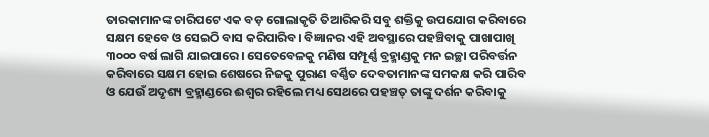ତାରକାମାନଙ୍କ ଚାରିପଟେ ଏକ ବଡ଼ ଗୋଲାକୃତି ତିଆରିକରି ସବୁ ଶକ୍ତିକୁ ଉପଯୋଗ କରିବାରେ ସକ୍ଷମ ହେବେ ଓ ସେଇଠି ବାସ କରିପାରିବ। ବିଜ୍ଞାନର ଏହି ଅବସ୍ଥାରେ ପହଞ୍ଚିବାକୁ ପାଖାପାଖି ୩୦୦୦ ବର୍ଷ ଲାଗି ଯାଇପାରେ। ସେତେବେଳକୁ ମଣିଷ ସମ୍ପୂର୍ଣ୍ଣ ବ୍ରହ୍ମାଣ୍ଡକୁ ମନ ଇଚ୍ଛା ପରିବର୍ତ୍ତନ କରିବାରେ ସକ୍ଷମ ହୋଇ ଶେଷରେ ନିଜକୁ ପୁରାଣ ବର୍ଣ୍ଣିତ ଦେବତାମାନଙ୍କ ସମକକ୍ଷ କରି ପାରିବ ଓ ଯେଉଁ ଅଦୃଶ୍ୟ ବ୍ରହ୍ମାଣ୍ଡରେ ଈଶ୍ୱର ରହିଲେ ମଧ୍ୟ ସେଥରେ ପହଞ୍ଚତ୍ ତାଙ୍କୁ ଦର୍ଶନ କରିବାକୁ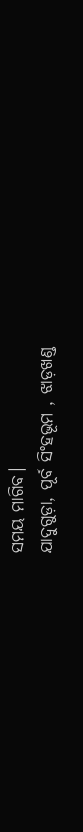ସମୟ ମାଗିବ।
ଯାଦୁଗୁଡ଼ା, ପୂର୍ବ ସିଂହଭୂମ , ଝାଡ଼ଖଣ୍ଡ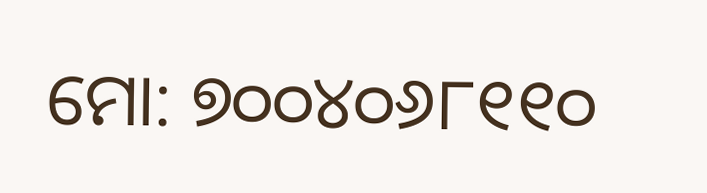ମୋ: ୭୦୦୪୦୬୮୧୧୦